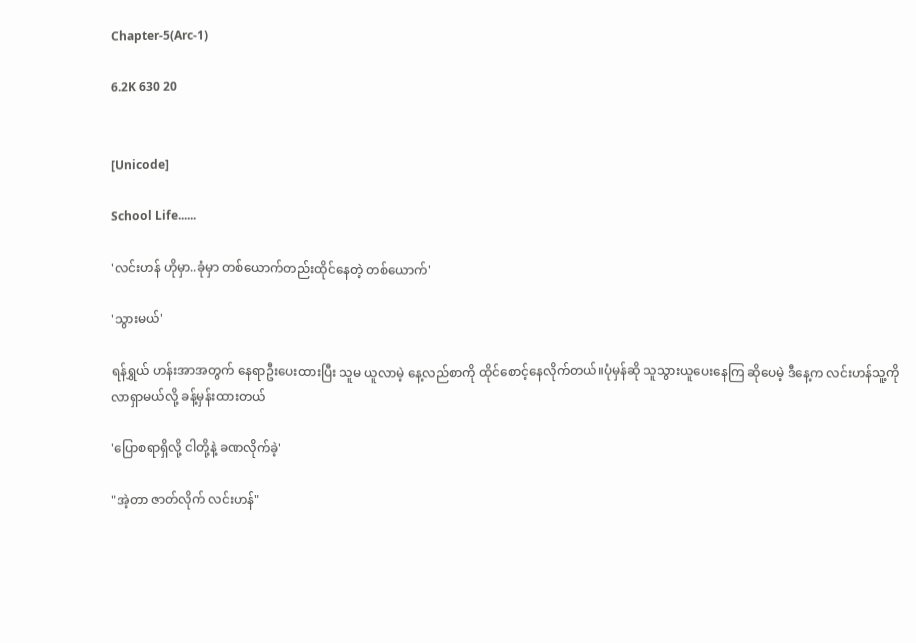Chapter-5(Arc-1)

6.2K 630 20


[Unicode]

School Life......

'လင်းဟန် ဟိုမှာ..ခုံမှာ တစ်ယောက်တည်းထိုင်နေတဲ့ တစ်ယောက်'

'သွားမယ်'

ရန်ရွှယ် ဟန်းအာအတွက် နေရာဦးပေးထားပြီး သူမ ယူလာမဲ့ နေ့လည်စာကို ထိုင်စောင့်နေလိုက်တယ်။ပုံမှန်ဆို သူသွားယူပေးနေကြ ဆိုပေမဲ့ ဒီနေ့က လင်းဟန်သူ့ကို လာရှာမယ်လို့ ခန့်မှန်းထားတယ်

'ပြောစရာရှိလို့ ငါတို့နဲ့ ခဏလိုက်ခဲ့'

"အဲ့တာ ဇာတ်လိုက် လင်းဟန်"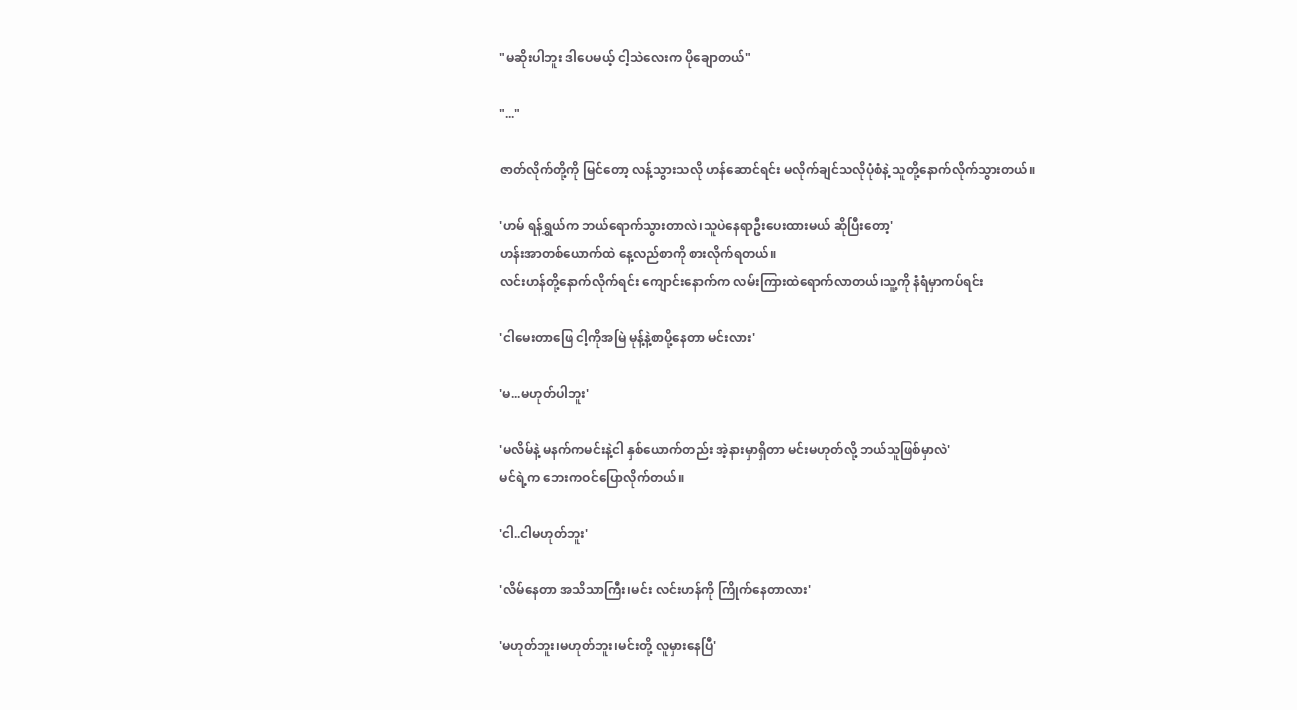"မဆိုးပါဘူး ဒါပေမယ့် ငါ့သဲလေးက ပိုချောတယ်"

"..."

ဇာတ်လိုက်တို့ကို မြင်တော့ လန့်သွားသလို ဟန်ဆောင်ရင်း မလိုက်ချင်သလိုပုံစံနဲ့ သူတို့နောက်လိုက်သွားတယ်။

'ဟမ် ရန်ရွှယ်က ဘယ်ရောက်သွားတာလဲ၊သူပဲနေရာဦးပေးထားမယ် ဆိုပြီးတော့'
ဟန်းအာတစ်ယောက်ထဲ နေ့လည်စာကို စားလိုက်ရတယ်။
လင်းဟန်တို့နောက်လိုက်ရင်း ကျောင်းနောက်က လမ်းကြားထဲရောက်လာတယ်၊သူ့ကို နံရံမှာကပ်ရင်း

'ငါမေးတာဖြေ ငါ့ကိုအမြဲ မုန့်နဲ့စာပို့နေတာ မင်းလား'

'မ...မဟုတ်ပါဘူး'

'မလိမ်နဲ့ မနက်ကမင်းနဲ့ငါ နှစ်ယောက်တည်း အဲ့နားမှာရှိတာ မင်းမဟုတ်လို့ ဘယ်သူဖြစ်မှာလဲ'
မင်ရဲ့က ဘေးကဝင်ပြောလိုက်တယ်။

'ငါ..ငါမဟုတ်ဘူး'

'လိမ်နေတာ အသိသာကြီး၊မင်း လင်းဟန်ကို ကြိုက်နေတာလား'

'မဟုတ်ဘူး၊မဟုတ်ဘူး၊မင်းတို့ လူမှားနေပြီ'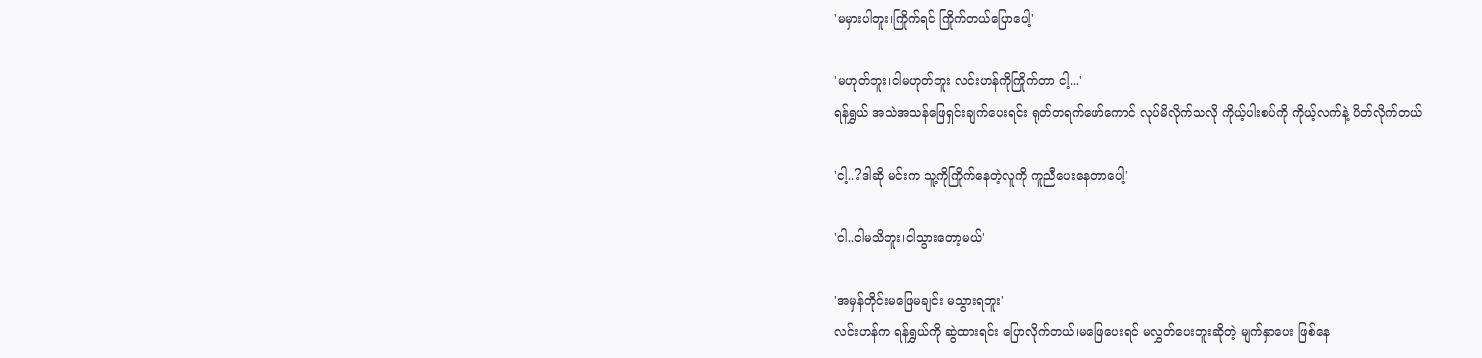'မမှားပါဘူး၊ကြိုက်ရင် ကြိုက်တယ်ပြောပေါ့'

'မဟုတ်ဘူး၊ငါမဟုတ်ဘူး လင်းဟန်ကိုကြိုက်တာ ငါ့...'
ရန်ရွှယ် အသဲအသန်ဖြေရှင်းချက်ပေးရင်း ရုတ်တရက်ဖော်ကောင် လုပ်မိလိုက်သလို ကိုယ့်ပါးစပ်ကို ကိုယ့်လက်နဲ့ ပိတ်လိုက်တယ်

'ငါ့..?ဒါဆို မင်းက သူ့ကိုကြိုက်နေတဲ့လူကို ကူညီပေးနေတာပေါ့'

'ငါ..ငါမသိဘူး၊ငါသွားတော့မယ်'

'အမှန်တိုင်းမဖြေမချင်း မသွားရဘူး'
လင်းဟန်က ရန်ရွှယ်ကို ဆွဲထားရင်း ပြောလိုက်တယ်၊မဖြေပေးရင် မလွှတ်ပေးဘူးဆိုတဲ့ မျက်နှာပေး ဖြစ်နေ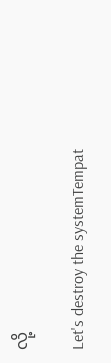လို့

Let's destroy the systemTempat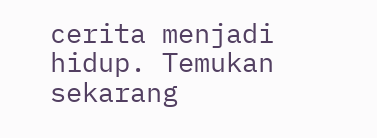cerita menjadi hidup. Temukan sekarang